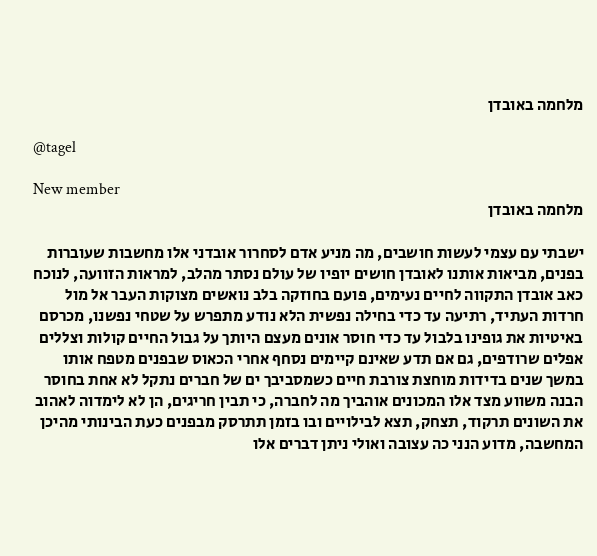מלחמה באובדן

@tagel

New member
מלחמה באובדן

ישבתי עם עצמי לעשות חושבים, מה מניע אדם לסחרור אובדני אלו מחשבות שעוברות בפנים, מביאות אותנו לאובדן חושים יופיו של עולם נסתר מהלב, למראות הזוועה, לנוכח כאב אובדן התקווה לחיים נעימים, פועם בחוזקה בלב נואשים מצוקות העבר אל מול חרדות העתיד, רתיעה עד כדי בחילה נפשית הלא נודע מתפרש על שטחי נפשנו, מכרסם באיטיות את גופינו בלבול עד כדי חוסר אונים מעצם היותך על גבול החיים קולות וצללים אפלים שרודפים, גם אם תדע שאינם קיימים נסחף אחרי הכאוס שבפנים מטפח אותו במשך שנים בדידות מוחצת צורבת חיים כשמסביבך ים של חברים נתקל לא אחת בחוסר הבנה משווע מצד אלו המכונים אוהביך מה לחברה, כי תבין חריגים, הן לא לימדוה לאהוב את השונים תרקוד, תצחק, תצא לבילויים ובו בזמן תתרסק מבפנים כעת הבינותי מהיכן המחשבה, מדוע הנני כה עצובה ואולי ניתן דברים אלו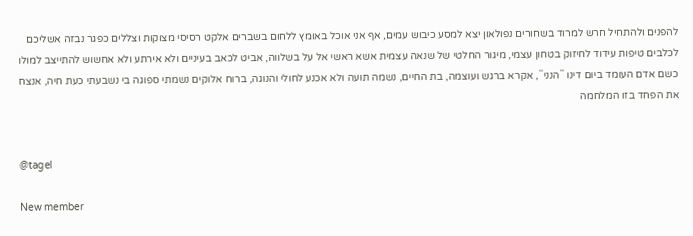להפנים ולהתחיל חרש למרוד בשחורים נפולאון יצא למסע כיבוש עמים, אף אני אוכל באומץ ללחום בשברים אלקט רסיסי מצוקות וצללים כפגר נבזה אשליכם לכלבים טיפות עידוד לחיזוק בטחון עצמי, מיגור החלטי של שנאה עצמית אשא ראשי אל על בשלווה, אביט לכאב בעיניים ולא אירתע ולא אחשוש להתייצב למולו כשם אדם העומד ביום דינו ``הנני``, אקרא ברגש ועוצמה, בת החיים, נשמה תועה ולא אכנע לחולי והנוגה, ברוח אלוקים נשמתי ספוגה בי נשבעתי כעת חיה, אנצח את הפחד בזו המלחמה


@tagel

New member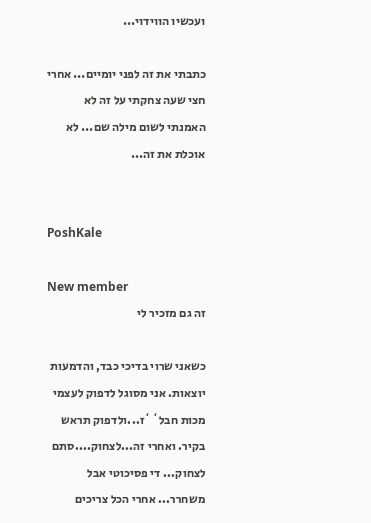ועכשיו הווידוי...

כתבתי את זה לפני יומיים... אחרי חצי שעה צחקתי על זה לא האמנתי לשום מילה שם... לא אוכלת את זה...


PoshKale

New member
זה גם מזכיר לי

כשאני שרוי בדיכי כבד, והדמעות יוצאות. אני מסוגל לדפוק לעצמי מכות חבל``ז...ולדפוק תראש בקיר. ואחרי זה...לצחוק....סתם לצחוק... די פסיכוטי אבל משחרר... אחרי הכל צריכים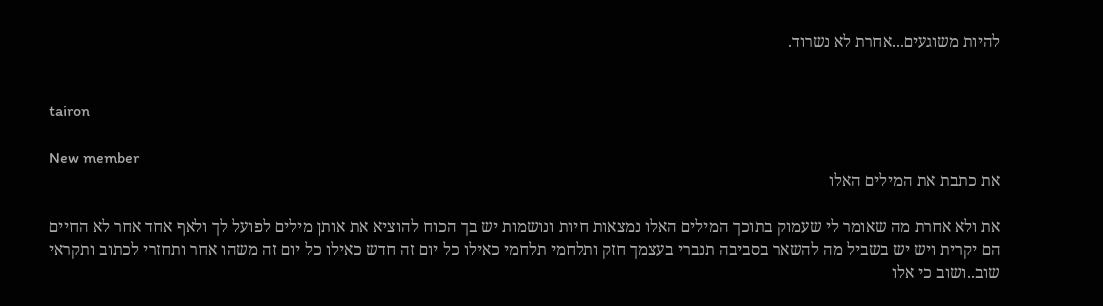להיות משוגעים...אחרת לא נשרוד.


tairon

New member
את כתבת את המילים האלו

את ולא אחרת מה שאומר לי שעמוק בתוכך המילים האלו נמצאות חיות ונושמות יש בך הכוח להוציא את אותן מילים לפועל לך ולאף אחד אחר לא החיים הם יקרית ויש יש בשביל מה להשאר בסביבה תנברי בעצמך חזק ותלחמי תלחמי כאילו כל יום זה חדש כאילו כל יום זה משהו אחר ותחזרי לכתוב ותקראי שוב..ושוב כי אלו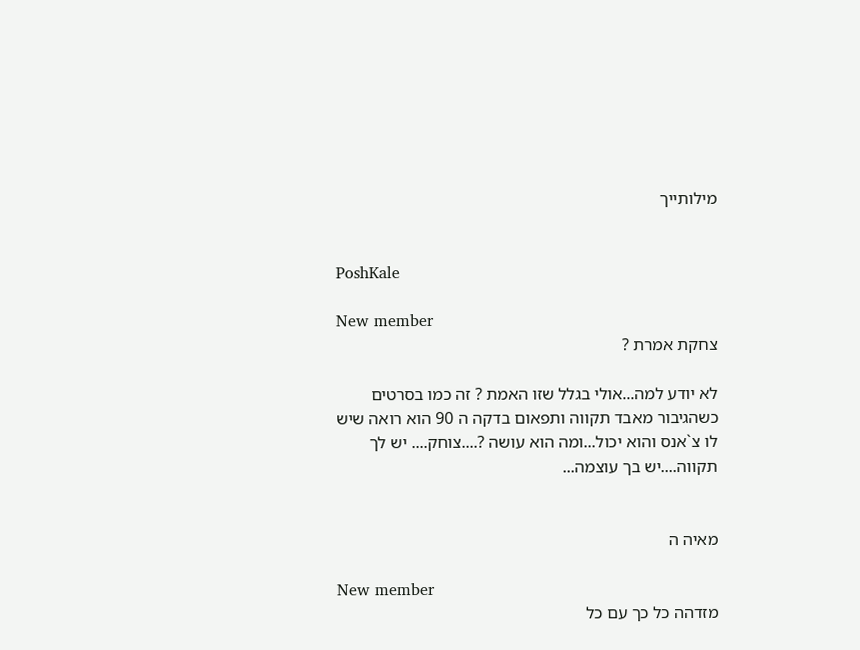מילותייך


PoshKale

New member
צחקת אמרת ?

לא יודע למה...אולי בגלל שזו האמת ? זה כמו בסרטים כשהגיבור מאבד תקווה ותפאום בדקה ה 90 הוא רואה שיש לו צ`אנס והוא יכול...ומה הוא עושה ?....צוחק.... יש לך תקווה....יש בך עוצמה...


מאיה ה

New member
מזדהה כל כך עם כל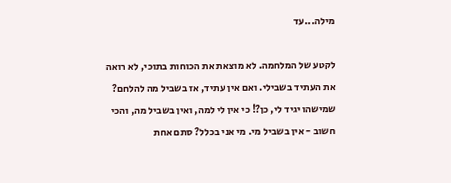מילה...עד

לקטע של המלחמה. לא מוצאת את הכוחות בתוכי, לא רואה את העתיד בשבילי. ואם אין עתיד, אז בשביל מה להלחם? שמישהו יגיד לי, כן?! כי אין לי למה, ואין בשביל מה, והכי חשוב - אין בשביל מי. מי אני בכלל? סתם אחת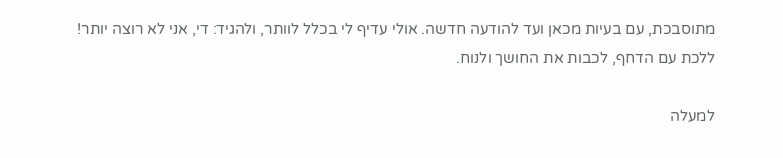מתוסבכת, עם בעיות מכאן ועד להודעה חדשה. אולי עדיף לי בכלל לוותר, ולהגיד: די, אני לא רוצה יותר! ללכת עם הדחף, לכבות את החושך ולנוח.

למעלה